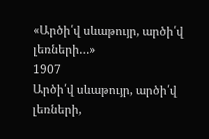«Արծի՛վ սևաթույր, արծի՛վ լեռների…»
1907
Արծի՛վ սևաթույր, արծի՛վ լեռների,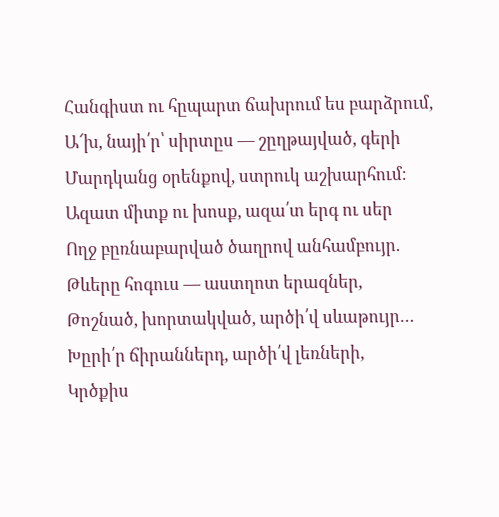Հանգիստ ու հըպարտ ճախրում ես բարձրում,
Ա՜խ, նայի՛ր՝ սիրտըս — շըղթայված, գերի
Մարդկանց օրենքով, ստրուկ աշխարհում։
Ազատ միտք ու խոսք, ազա՛տ երգ ու սեր
Ողջ բըռնաբարված ծաղրով անհամբույր.
Թևերը հոգուս — աստղոտ երազներ,
Թոշնած, խորտակված, արծի՛վ սևաթույր…
Խըրի՛ր ճիրաններդ, արծի՛վ լեռների,
Կրծքիս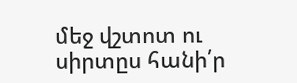մեջ վշտոտ ու սիրտըս հանի՛ր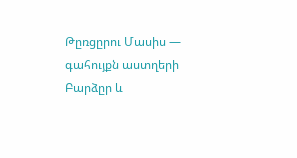Թըռցըրու Մասիս — գահույքն աստղերի
Բարձըր և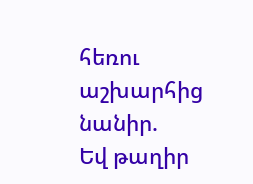հեռու աշխարհից նանիր.
Եվ թաղիր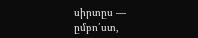սիրտըս — ըմբո՛ստ,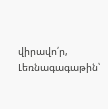վիրավո՛ր,
Լեռնագագաթին՝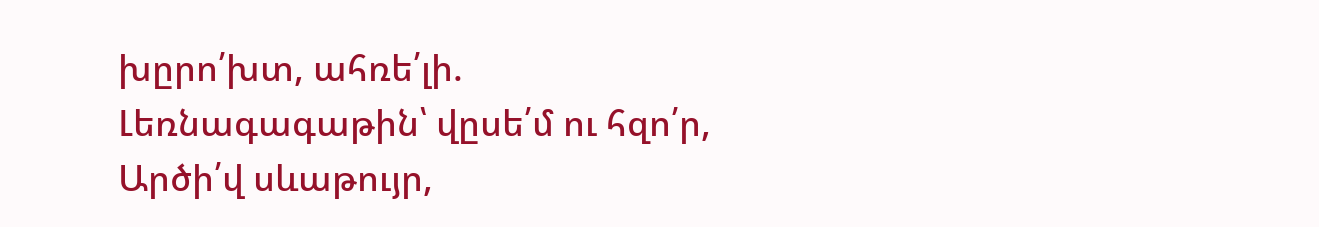խըրո՛խտ, ահռե՛լի.
Լեռնագագաթին՝ վըսե՛մ ու հզո՛ր,
Արծի՛վ սևաթույր,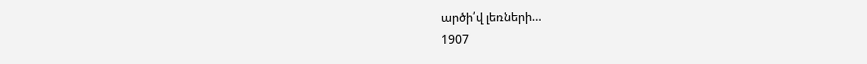արծի՛վ լեռների…
1907